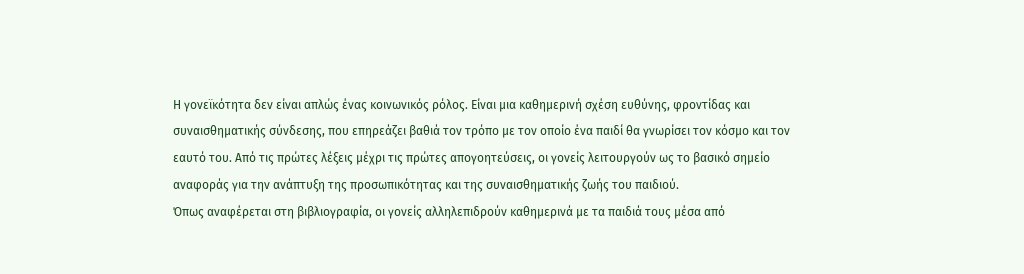Η γονεϊκότητα δεν είναι απλώς ένας κοινωνικός ρόλος. Είναι μια καθημερινή σχέση ευθύνης, φροντίδας και συναισθηματικής σύνδεσης, που επηρεάζει βαθιά τον τρόπο με τον οποίο ένα παιδί θα γνωρίσει τον κόσμο και τον εαυτό του. Από τις πρώτες λέξεις μέχρι τις πρώτες απογοητεύσεις, οι γονείς λειτουργούν ως το βασικό σημείο αναφοράς για την ανάπτυξη της προσωπικότητας και της συναισθηματικής ζωής του παιδιού.
Όπως αναφέρεται στη βιβλιογραφία, οι γονείς αλληλεπιδρούν καθημερινά με τα παιδιά τους μέσα από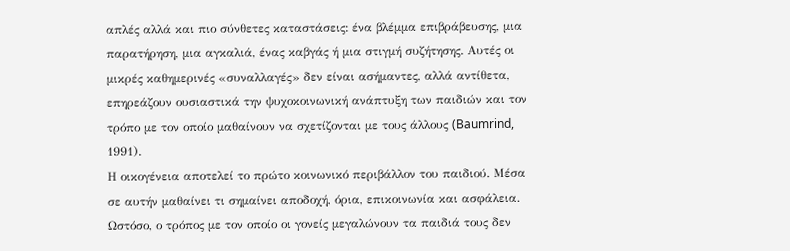απλές αλλά και πιο σύνθετες καταστάσεις: ένα βλέμμα επιβράβευσης, μια παρατήρηση, μια αγκαλιά, ένας καβγάς ή μια στιγμή συζήτησης. Αυτές οι μικρές καθημερινές «συναλλαγές» δεν είναι ασήμαντες, αλλά αντίθετα, επηρεάζουν ουσιαστικά την ψυχοκοινωνική ανάπτυξη των παιδιών και τον τρόπο με τον οποίο μαθαίνουν να σχετίζονται με τους άλλους (Baumrind, 1991).
Η οικογένεια αποτελεί το πρώτο κοινωνικό περιβάλλον του παιδιού. Μέσα σε αυτήν μαθαίνει τι σημαίνει αποδοχή, όρια, επικοινωνία και ασφάλεια. Ωστόσο, ο τρόπος με τον οποίο οι γονείς μεγαλώνουν τα παιδιά τους δεν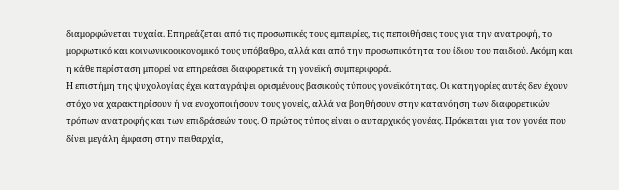διαμορφώνεται τυχαία. Επηρεάζεται από τις προσωπικές τους εμπειρίες, τις πεποιθήσεις τους για την ανατροφή, το μορφωτικό και κοινωνικοοικονομικό τους υπόβαθρο, αλλά και από την προσωπικότητα του ίδιου του παιδιού. Ακόμη και η κάθε περίσταση μπορεί να επηρεάσει διαφορετικά τη γονεϊκή συμπεριφορά.
Η επιστήμη της ψυχολογίας έχει καταγράψει ορισμένους βασικούς τύπους γονεϊκότητας. Οι κατηγορίες αυτές δεν έχουν στόχο να χαρακτηρίσουν ή να ενοχοποιήσουν τους γονείς, αλλά να βοηθήσουν στην κατανόηση των διαφορετικών τρόπων ανατροφής και των επιδράσεών τους. Ο πρώτος τύπος είναι ο αυταρχικός γονέας. Πρόκειται για τον γονέα που δίνει μεγάλη έμφαση στην πειθαρχία,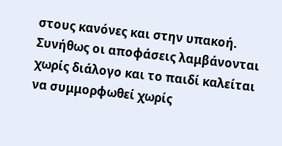στους κανόνες και στην υπακοή. Συνήθως οι αποφάσεις λαμβάνονται χωρίς διάλογο και το παιδί καλείται να συμμορφωθεί χωρίς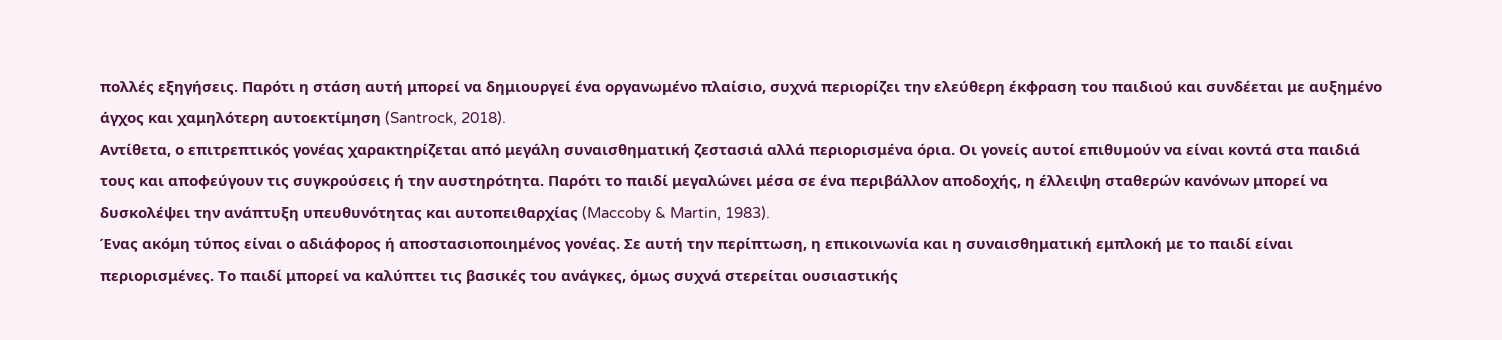πολλές εξηγήσεις. Παρότι η στάση αυτή μπορεί να δημιουργεί ένα οργανωμένο πλαίσιο, συχνά περιορίζει την ελεύθερη έκφραση του παιδιού και συνδέεται με αυξημένο άγχος και χαμηλότερη αυτοεκτίμηση (Santrock, 2018).
Αντίθετα, ο επιτρεπτικός γονέας χαρακτηρίζεται από μεγάλη συναισθηματική ζεστασιά αλλά περιορισμένα όρια. Οι γονείς αυτοί επιθυμούν να είναι κοντά στα παιδιά τους και αποφεύγουν τις συγκρούσεις ή την αυστηρότητα. Παρότι το παιδί μεγαλώνει μέσα σε ένα περιβάλλον αποδοχής, η έλλειψη σταθερών κανόνων μπορεί να δυσκολέψει την ανάπτυξη υπευθυνότητας και αυτοπειθαρχίας (Maccoby & Martin, 1983).
Ένας ακόμη τύπος είναι ο αδιάφορος ή αποστασιοποιημένος γονέας. Σε αυτή την περίπτωση, η επικοινωνία και η συναισθηματική εμπλοκή με το παιδί είναι περιορισμένες. Το παιδί μπορεί να καλύπτει τις βασικές του ανάγκες, όμως συχνά στερείται ουσιαστικής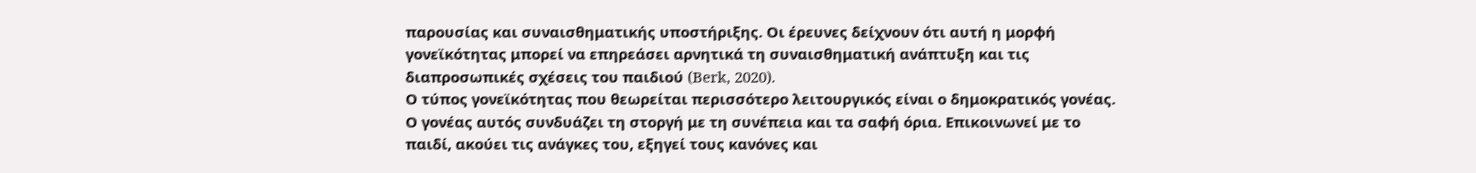παρουσίας και συναισθηματικής υποστήριξης. Οι έρευνες δείχνουν ότι αυτή η μορφή γονεϊκότητας μπορεί να επηρεάσει αρνητικά τη συναισθηματική ανάπτυξη και τις διαπροσωπικές σχέσεις του παιδιού (Berk, 2020).
Ο τύπος γονεϊκότητας που θεωρείται περισσότερο λειτουργικός είναι ο δημοκρατικός γονέας. Ο γονέας αυτός συνδυάζει τη στοργή με τη συνέπεια και τα σαφή όρια. Επικοινωνεί με το παιδί, ακούει τις ανάγκες του, εξηγεί τους κανόνες και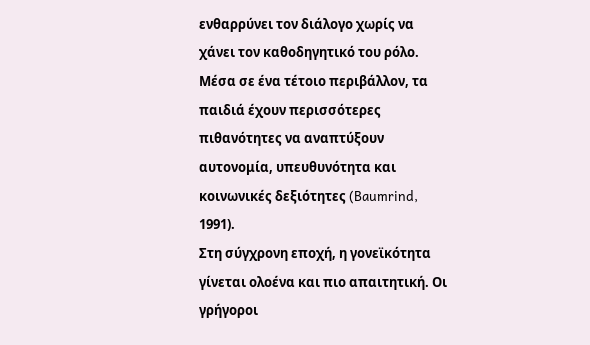ενθαρρύνει τον διάλογο χωρίς να χάνει τον καθοδηγητικό του ρόλο. Μέσα σε ένα τέτοιο περιβάλλον, τα παιδιά έχουν περισσότερες πιθανότητες να αναπτύξουν αυτονομία, υπευθυνότητα και κοινωνικές δεξιότητες (Baumrind, 1991).
Στη σύγχρονη εποχή, η γονεϊκότητα γίνεται ολοένα και πιο απαιτητική. Οι γρήγοροι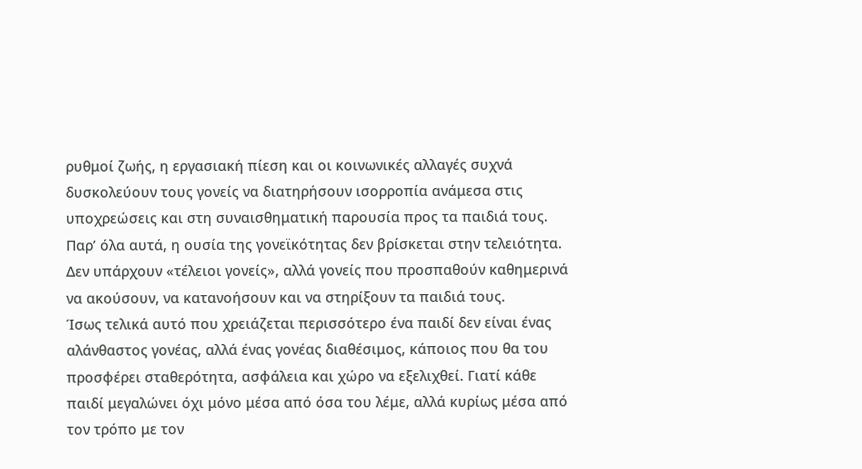ρυθμοί ζωής, η εργασιακή πίεση και οι κοινωνικές αλλαγές συχνά δυσκολεύουν τους γονείς να διατηρήσουν ισορροπία ανάμεσα στις υποχρεώσεις και στη συναισθηματική παρουσία προς τα παιδιά τους. Παρ’ όλα αυτά, η ουσία της γονεϊκότητας δεν βρίσκεται στην τελειότητα. Δεν υπάρχουν «τέλειοι γονείς», αλλά γονείς που προσπαθούν καθημερινά να ακούσουν, να κατανοήσουν και να στηρίξουν τα παιδιά τους.
Ίσως τελικά αυτό που χρειάζεται περισσότερο ένα παιδί δεν είναι ένας αλάνθαστος γονέας, αλλά ένας γονέας διαθέσιμος, κάποιος που θα του προσφέρει σταθερότητα, ασφάλεια και χώρο να εξελιχθεί. Γιατί κάθε παιδί μεγαλώνει όχι μόνο μέσα από όσα του λέμε, αλλά κυρίως μέσα από τον τρόπο με τον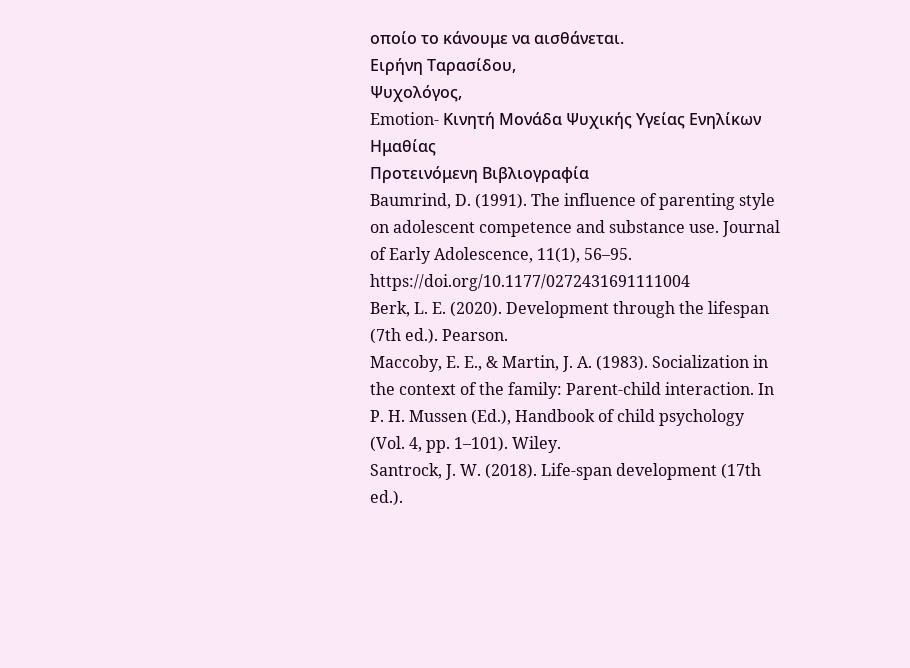οποίο το κάνουμε να αισθάνεται.
Ειρήνη Ταρασίδου,
Ψυχολόγος,
Emotion- Κινητή Μονάδα Ψυχικής Υγείας Ενηλίκων Ημαθίας
Προτεινόμενη Βιβλιογραφία
Baumrind, D. (1991). The influence of parenting style on adolescent competence and substance use. Journal of Early Adolescence, 11(1), 56–95. https://doi.org/10.1177/0272431691111004
Berk, L. E. (2020). Development through the lifespan (7th ed.). Pearson.
Maccoby, E. E., & Martin, J. A. (1983). Socialization in the context of the family: Parent-child interaction. In P. H. Mussen (Ed.), Handbook of child psychology (Vol. 4, pp. 1–101). Wiley.
Santrock, J. W. (2018). Life-span development (17th ed.).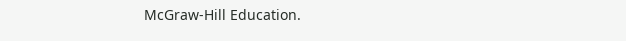McGraw-Hill Education.